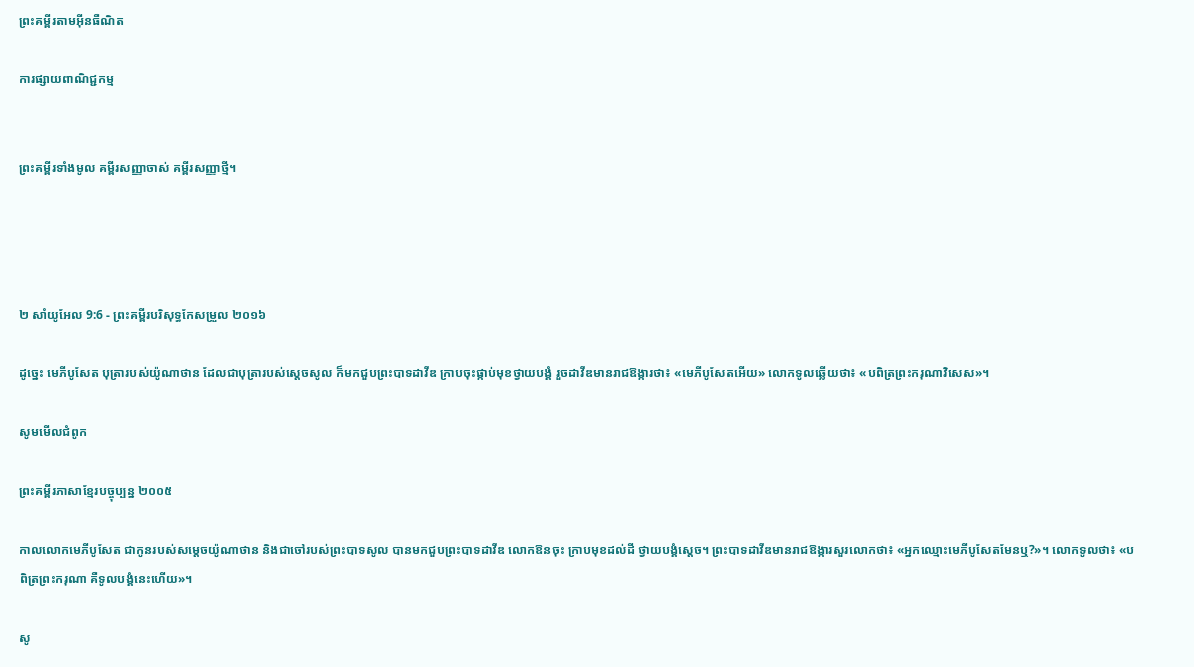ព្រះគម្ពីរតាមអ៊ីនធឺណិត

ការផ្សាយពាណិជ្ជកម្ម


ព្រះគម្ពីរទាំងមូល គម្ពីរសញ្ញាចាស់ គម្ពីរសញ្ញាថ្មី។




២ សាំ‌យូ‌អែល 9:6 - ព្រះគម្ពីរបរិសុទ្ធកែសម្រួល ២០១៦

ដូច្នេះ មេភី‌បូសែត បុត្រារបស់យ៉ូណា‌ថាន ដែលជាបុត្រារបស់ស្ដេចសូល ក៏មកជួបព្រះបាទដាវីឌ ក្រាបចុះផ្កាប់មុខថ្វាយ‌បង្គំ រួចដាវីឌមានរាជ‌ឱង្ការថា៖ «មេភី‌បូសែតអើយ» លោកទូលឆ្លើយថា៖ «បពិត្រព្រះ‌ករុណាវិសេស»។

សូមមើលជំពូក

ព្រះគម្ពីរភាសាខ្មែរបច្ចុប្បន្ន ២០០៥

កាលលោកមេភី‌បូសែត ជាកូនរបស់សម្ដេចយ៉ូណា‌ថាន និងជាចៅរបស់ព្រះ‌បាទសូល បានមកជួបព្រះ‌បាទដាវីឌ លោកឱនចុះ ក្រាបមុខដល់ដី ថ្វាយ‌បង្គំស្ដេច។ ព្រះ‌បាទដាវីឌមានរាជ‌ឱង្ការសួរលោកថា៖ «អ្នកឈ្មោះមេភី‌បូសែតមែនឬ?»។ លោកទូលថា៖ «បពិត្រព្រះ‌ករុណា គឺទូលបង្គំនេះហើយ»។

សូ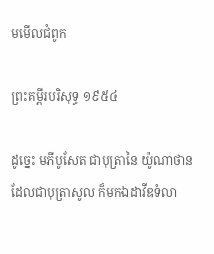មមើលជំពូក

ព្រះគម្ពីរបរិសុទ្ធ ១៩៥៤

ដូច្នេះ មភីបូសែត ជាបុត្រានៃ យ៉ូណា‌ថាន ដែលជាបុត្រាសូល ក៏មកឯដាវីឌទំលា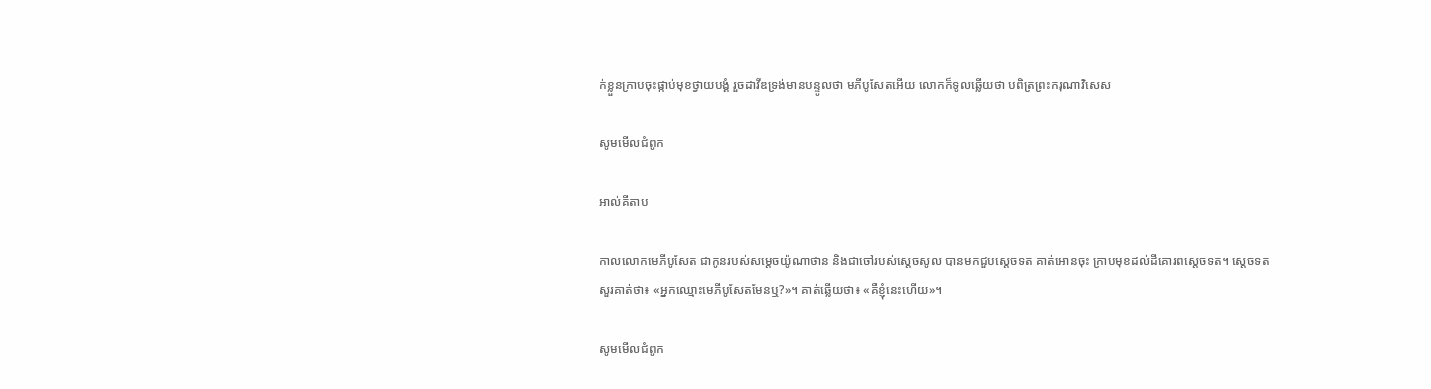ក់ខ្លួនក្រាបចុះផ្កាប់មុខថ្វាយ‌បង្គំ រួចដាវីឌទ្រង់មានបន្ទូលថា មភីបូសែតអើយ លោកក៏ទូលឆ្លើយថា បពិត្រព្រះ‌ករុណាវិសេស

សូមមើលជំពូក

អាល់គីតាប

កាលលោកមេភី‌បូសែត ជាកូនរបស់សម្តេចយ៉ូណា‌ថាន និងជាចៅរបស់ស្តេចសូល បានមកជួបស្តេចទត គាត់អោនចុះ ក្រាបមុខដល់ដីគោរពស្តេចទត។ ស្តេចទតសួរគាត់ថា៖ «អ្នកឈ្មោះមេភី‌បូសែតមែនឬ?»។ គាត់ឆ្លើយថា៖ «គឺខ្ញុំនេះហើយ»។

សូមមើលជំពូក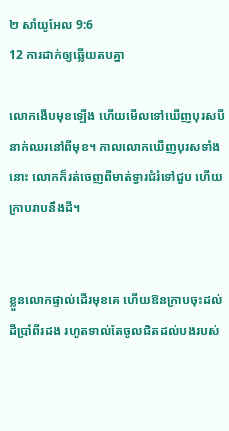២ សាំ‌យូ‌អែល 9:6
12 ការដាក់ឲ្យឆ្លើយតបគ្នា

លោកងើបមុខឡើង ហើយមើលទៅឃើញបុរសបីនាក់ឈរនៅពីមុខ។ កាលលោកឃើញបុរសទាំងនោះ លោកក៏រត់ចេញពីមាត់ទ្វារជំរំទៅជួប ហើយក្រាបរាបនឹងដី។


ខ្លួនលោកផ្ទាល់ដើរមុខគេ ហើយឱនក្រាបចុះដល់ដីប្រាំពីរដង រហូតទាល់តែចូលជិតដល់បងរបស់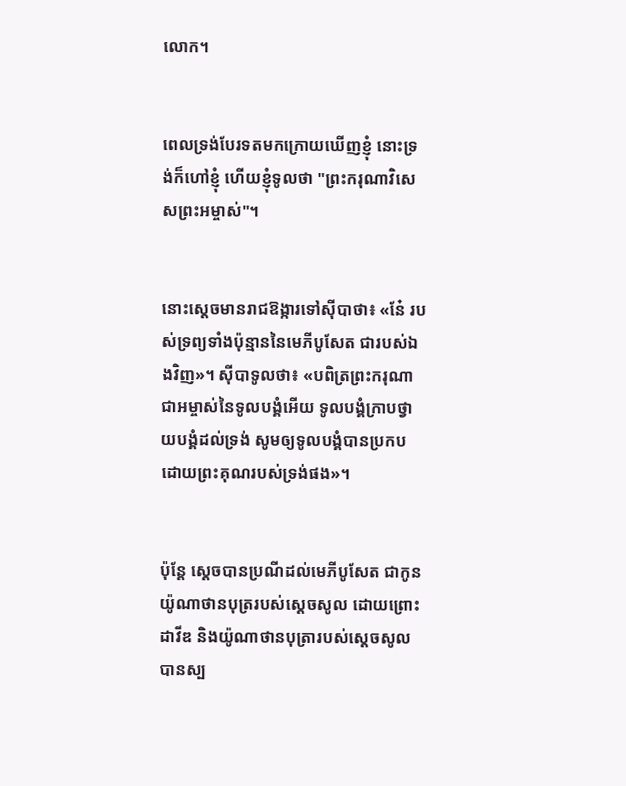លោក។


ពេលទ្រង់បែរទតមកក្រោយឃើញខ្ញុំ នោះទ្រង់ក៏ហៅខ្ញុំ ហើយខ្ញុំទូលថា "ព្រះ‌ករុណាវិសេសព្រះ‌អម្ចាស់"។


នោះស្តេចមានរាជ‌ឱង្ការទៅស៊ីបាថា៖ «នែ៎ របស់ទ្រព្យទាំងប៉ុន្មាននៃមេភី‌បូសែត ជារបស់ឯងវិញ»។ ស៊ីបាទូលថា៖ «បពិត្រព្រះ‌ករុណាជាអម្ចាស់នៃទូល‌បង្គំអើយ ទូល‌បង្គំក្រាបថ្វាយ‌បង្គំដល់ទ្រង់ សូមឲ្យទូល‌បង្គំបានប្រកបដោយព្រះ‌គុណរបស់ទ្រង់ផង»។


ប៉ុន្តែ ស្តេចបានប្រណីដល់មេភី‌បូសែត ជាកូនយ៉ូណា‌ថានបុត្ររបស់ស្ដេចសូល ដោយព្រោះដាវីឌ និងយ៉ូណា‌ថានបុត្រារបស់ស្ដេចសូល បានស្ប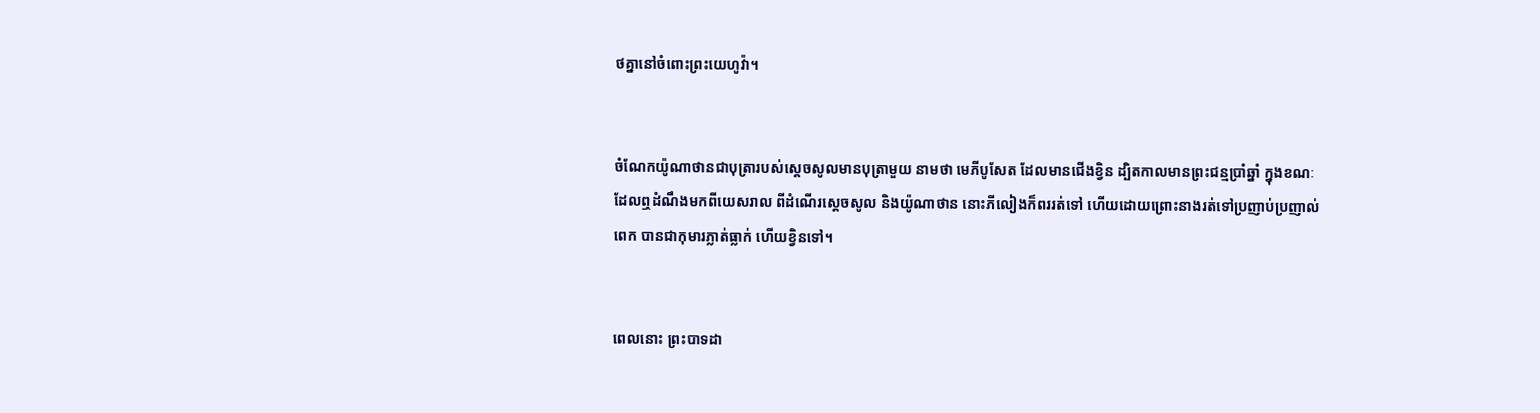ថគ្នានៅចំពោះព្រះ‌យេហូវ៉ា។


ចំណែកយ៉ូណា‌ថានជាបុត្រារបស់ស្ដេចសូលមានបុត្រាមួយ នាមថា មេភី‌បូសែត ដែលមានជើងខ្វិន ដ្បិតកាលមានព្រះ‌ជន្មប្រាំឆ្នាំ ក្នុងខណៈដែលឮដំណឹងមកពីយេស‌រាល ពីដំណើរស្ដេចសូល និងយ៉ូណា‌ថាន នោះភីលៀងក៏ពររត់ទៅ ហើយដោយព្រោះនាងរត់ទៅប្រញាប់‌ប្រញាល់ពេក បានជាកុមារភ្លាត់ធ្លាក់ ហើយខ្វិនទៅ។


ពេលនោះ ព្រះបាទដា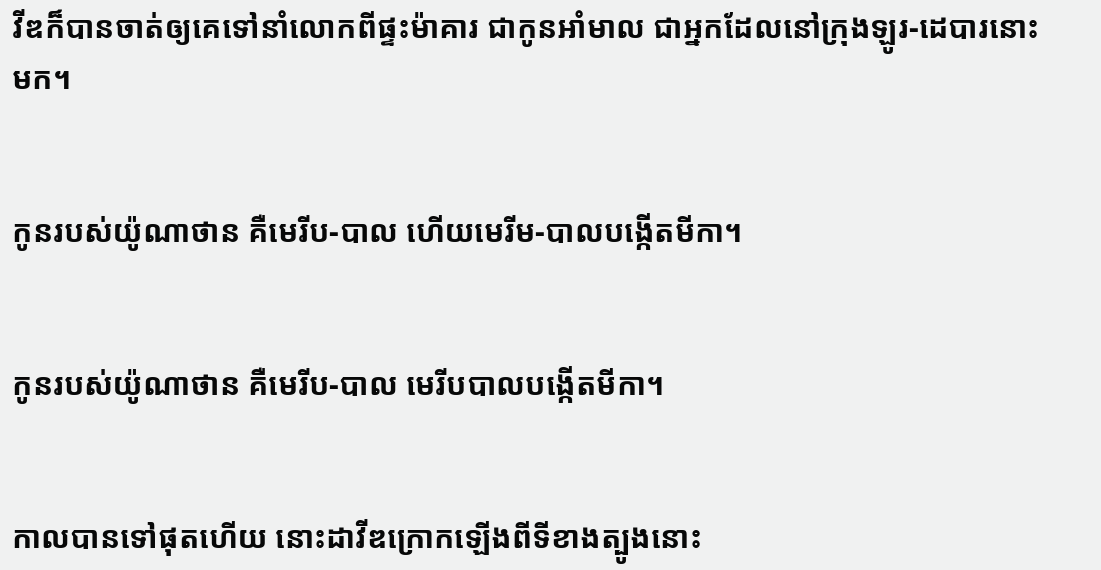វីឌក៏បានចាត់ឲ្យគេទៅនាំលោកពីផ្ទះម៉ាគារ ជាកូនអាំមាល ជាអ្នកដែលនៅក្រុងឡូរ-ដេបារនោះមក។


កូនរបស់យ៉ូណា‌ថាន គឺមេរីប-បាល ហើយមេរីម-បាលបង្កើតមីកា។


កូនរបស់យ៉ូណា‌ថាន គឺមេរីប-បាល មេរីបបាលបង្កើតមីកា។


កាលបានទៅផុតហើយ នោះដាវីឌក្រោកឡើងពីទីខាងត្បូងនោះ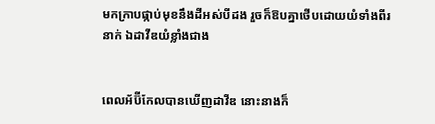មកក្រាបផ្កាប់មុខនឹងដីអស់បីដង រួចក៏ឱបគ្នាថើបដោយយំទាំងពីរនាក់ ឯដាវីឌយំខ្លាំងជាង


ពេលអ័ប៊ី‌កែលបានឃើញដាវីឌ នោះនាងក៏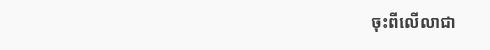ចុះពីលើលាជា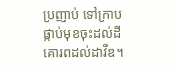ប្រញាប់ ទៅក្រាបផ្កាប់មុខចុះដល់ដី គោរពដល់ដាវីឌ។